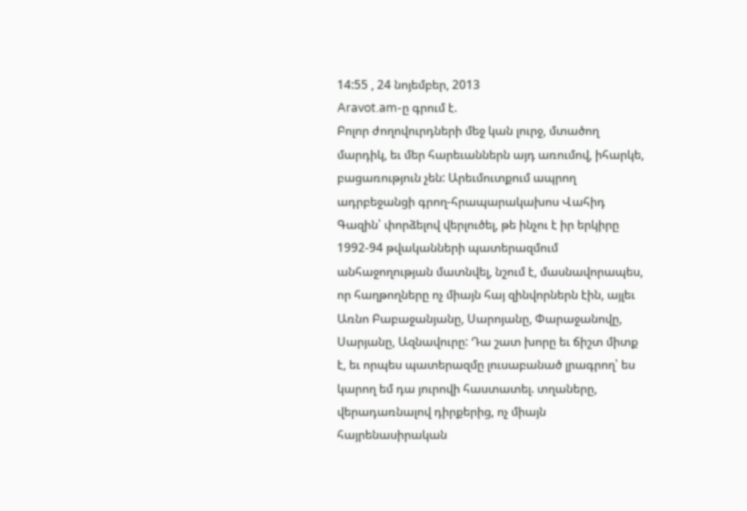14:55 , 24 նոյեմբեր, 2013
Aravot.am-ը գրում է.
Բոլոր ժողովուրդների մեջ կան լուրջ, մտածող մարդիկ, եւ մեր հարեւաններն այդ առումով, իհարկե, բացառություն չեն: Արեւմուտքում ապրող ադրբեջանցի գրող-հրապարակախոս Վահիդ Գազին՝ փորձելով վերլուծել, թե ինչու է իր երկիրը 1992-94 թվականների պատերազմում անհաջողության մատնվել, նշում է, մասնավորապես, որ հաղթողները ոչ միայն հայ զինվորներն էին, այլեւ Առնո Բաբաջանյանը, Սարոյանը, Փարաջանովը, Սարյանը, Ազնավուրը: Դա շատ խորը եւ ճիշտ միտք է, եւ որպես պատերազմը լուսաբանած լրագրող՝ ես կարող եմ դա յուրովի հաստատել. տղաները, վերադառնալով դիրքերից, ոչ միայն հայրենասիրական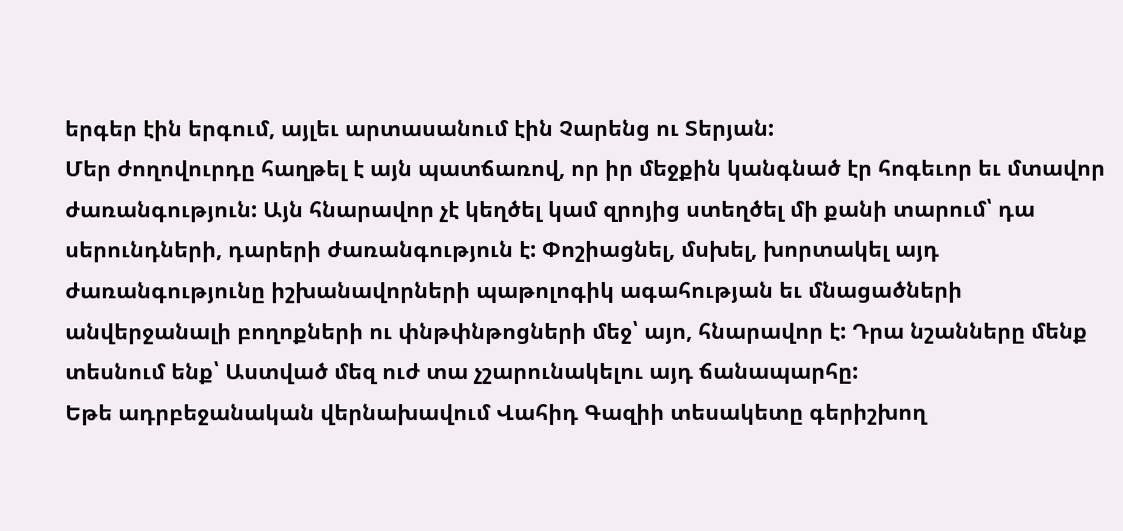երգեր էին երգում, այլեւ արտասանում էին Չարենց ու Տերյան:
Մեր ժողովուրդը հաղթել է այն պատճառով, որ իր մեջքին կանգնած էր հոգեւոր եւ մտավոր ժառանգություն: Այն հնարավոր չէ կեղծել կամ զրոյից ստեղծել մի քանի տարում՝ դա սերունդների, դարերի ժառանգություն է: Փոշիացնել, մսխել, խորտակել այդ ժառանգությունը իշխանավորների պաթոլոգիկ ագահության եւ մնացածների անվերջանալի բողոքների ու փնթփնթոցների մեջ՝ այո, հնարավոր է: Դրա նշանները մենք տեսնում ենք՝ Աստված մեզ ուժ տա չշարունակելու այդ ճանապարհը:
Եթե ադրբեջանական վերնախավում Վահիդ Գազիի տեսակետը գերիշխող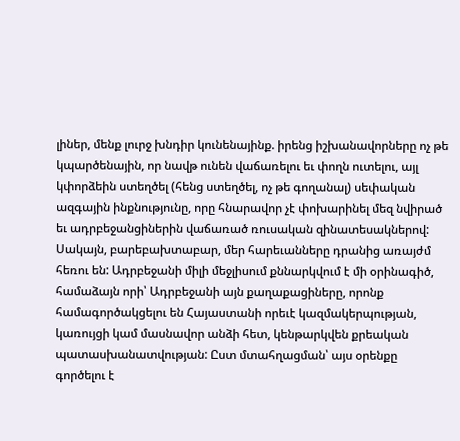լիներ, մենք լուրջ խնդիր կունենայինք. իրենց իշխանավորները ոչ թե կպարծենային, որ նավթ ունեն վաճառելու եւ փողն ուտելու, այլ կփորձեին ստեղծել (հենց ստեղծել, ոչ թե գողանալ) սեփական ազգային ինքնությունը, որը հնարավոր չէ փոխարինել մեզ նվիրած եւ ադրբեջանցիներին վաճառած ռուսական զինատեսակներով: Սակայն, բարեբախտաբար, մեր հարեւանները դրանից առայժմ հեռու են: Ադրբեջանի միլի մեջլիսում քննարկվում է մի օրինագիծ, համաձայն որի՝ Ադրբեջանի այն քաղաքացիները, որոնք համագործակցելու են Հայաստանի որեւէ կազմակերպության, կառույցի կամ մասնավոր անձի հետ, կենթարկվեն քրեական պատասխանատվության: Ըստ մտահղացման՝ այս օրենքը գործելու է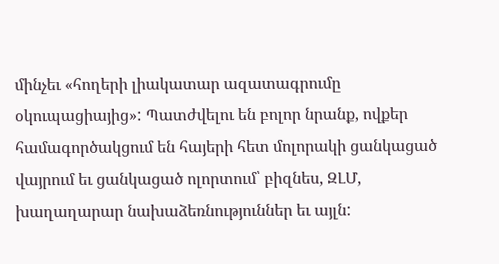մինչեւ «հողերի լիակատար ազատագրումը օկուպացիայից»: Պատժվելու են բոլոր նրանք, ովքեր համագործակցում են հայերի հետ մոլորակի ցանկացած վայրում եւ ցանկացած ոլորտում՝ բիզնես, ԶԼՄ, խաղաղարար նախաձեռնություններ եւ այլն: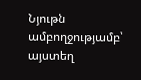Նյութն ամբողջությամբ՝ այստեղ